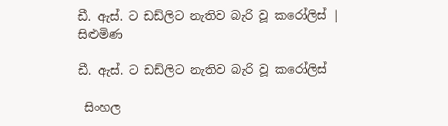ඩී. ඇස්. ට ඩඩ්ලිට නැතිව බැරි වූ කරෝලිස් | සිළුමිණ

ඩී. ඇස්. ට ඩඩ්ලිට නැතිව බැරි වූ කරෝලිස්

 සිංහල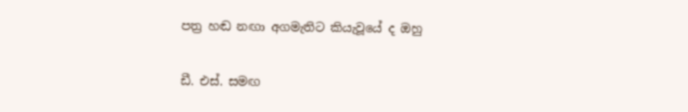පත්‍ර හඬ නඟා අගමැතිට කියැවූයේ ද ඔහු

ඩී. එස්. සමඟ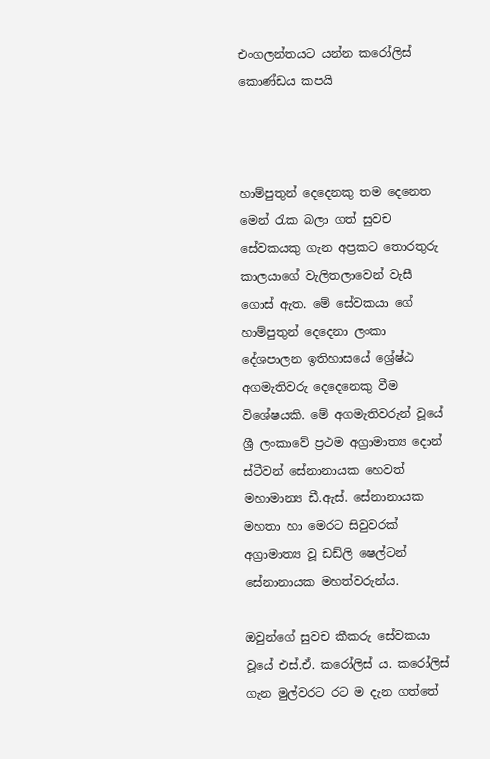එංගලන්තයට යන්න කරෝලිස් කොණ්ඩය කපයි



හාම්පුතුන් දෙදෙනකු තම දෙනෙත මෙන් රැක බලා ගත් සුවච සේවකයකු ගැන අප්‍රකට තොරතුරු කාලයාගේ වැලිතලාවෙන් වැසී ගොස් ඇත. මේ සේවකයා ගේ හාම්පුතුන් දෙදෙනා ලංකා දේශපාලන ඉතිහාසයේ ශ්‍රේෂ්ඨ අගමැතිවරු දෙදෙනෙකු වීම විශේෂයකි. මේ අගමැතිවරුන් වූයේ ශ්‍රී ලංකාවේ ප්‍රථම අග්‍රාමාත්‍ය දොන් ස්ටීවන් සේනානායක හෙවත් මහාමාන්‍ය ඩී.ඇස්. සේනානායක මහතා හා මෙරට සිවුවරක් අග්‍රාමාත්‍ය වූ ඩඩ්ලි ෂෙල්ටන් සේනානායක මහත්වරුන්ය.

ඔවුන්ගේ සුවච කීකරු සේවකයා වූයේ එස්.ඒ. කරෝලිස් ය. කරෝලිස් ගැන මුල්වරට රට ම දැන ගත්තේ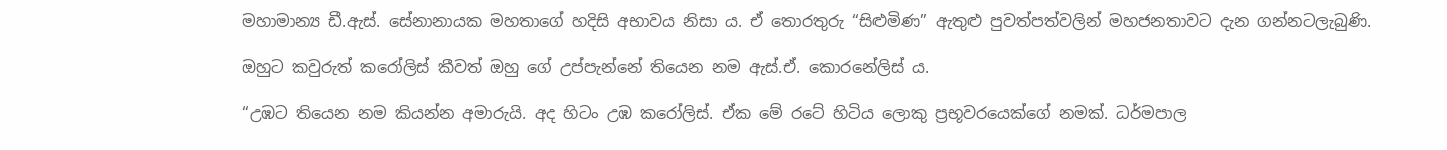මහාමාන්‍ය ඩී.ඇස්. සේනානායක මහතාගේ හදිසි අභාවය නිසා ය. ඒ තොරතුරු “සිළුමිණ” ඇතුළු පුවත්පත්වලින් මහජනතාවට දැන ගන්නටලැබුණි.

ඔහුට කවුරුත් කරෝලිස් කීවත් ඔහු ගේ උප්පැන්නේ තියෙන නම ඇස්.ඒ. කොරනේලිස් ය.

“උඹට තියෙන නම කියන්න අමාරුයි. අද හිටං උඹ කරෝලිස්. ඒක මේ රටේ හිටිය ලොකු ප්‍රභූවරයෙක්ගේ නමක්. ධර්මපාල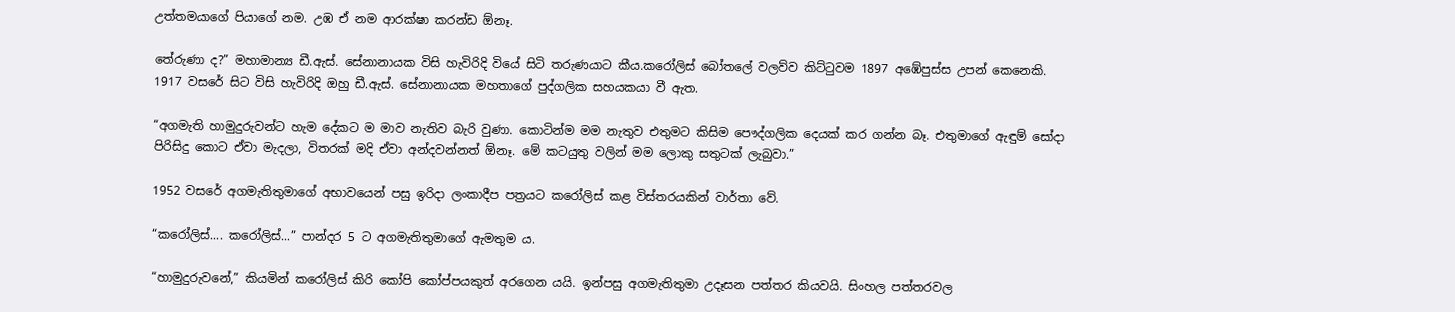උත්තමයාගේ පියාගේ නම. උඹ ඒ නම ආරක්ෂා කරන්ඩ ඕනෑ.

තේරුණා ද?” මහාමාන්‍ය ඩී.ඇස්. සේනානායක විසි හැවිරිදි වියේ සිටි තරුණයාට කීය.කරෝලිස් බෝතලේ වලව්ව කිට්ටුවම 1897 අඹේපුස්ස උපන් කෙනෙකි. 1917 වසරේ සිට විසි හැවිරිදි ඔහු ඩී.ඇස්. සේනානායක මහතාගේ පුද්ගලික සහයකයා වී ඇත.

“අගමැති හාමුදුරුවන්ට හැම දේකට ම මාව නැතිව බැරි වුණා. කොටින්ම මම නැතුව එතුමට කිසිම පෞද්ගලික දෙයක් කර ගන්න බෑ. එතුමාගේ ඇඳුම් සෝදා පිරිසිදු කොට ඒවා මැදලා, විතරක් මදි ඒවා අන්දවන්නත් ඕනෑ. මේ කටයුතු වලින් මම ලොකු සතුටක් ලැබුවා.”

1952 වසරේ අගමැතිතුමාගේ අභාවයෙන් පසු ඉරිදා ලංකාදීප පත්‍රයට කරෝලිස් කළ විස්තරයකින් වාර්තා වේ.

“කරෝලිස්.... කරෝලිස්...” පාන්දර 5 ට අගමැතිතුමාගේ ඇමතුම ය.

“හාමුදුරුවනේ,” කියමින් කරෝලිස් කිරි කෝපි කෝප්පයකුත් අරගෙන යයි. ඉන්පසු අගමැතිතුමා උදෑසන පත්තර කියවයි. සිංහල පත්තරවල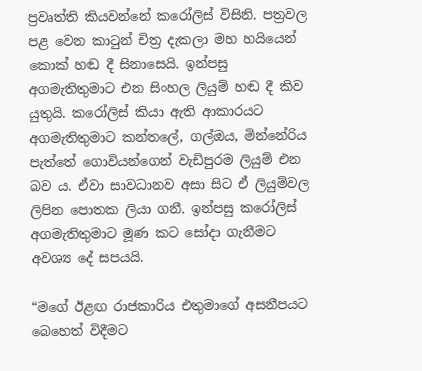ප්‍රවෘත්ති කියවන්නේ කරෝලිස් විසිනි. පත්‍රවල පළ වෙන කාටුන් චිත්‍ර දැකලා මහ හයියෙන් කොක් හඬ දී සිනාසෙයි. ඉන්පසු අගමැතිතුමාට එන සිංහල ලියුම් හඬ දී කිව යුතුයි. කරෝලිස් කියා ඇති ආකාරයට අගමැතිතුමාට කන්තලේ, ගල්ඔය, මින්නේරිය පැත්තේ ගොවියන්ගෙන් වැඩිපුරම ලියුම් එන බව ය. ඒවා සාවධානව අසා සිට ඒ ලියුම්වල ලිපින පොතක ලියා ගනී. ඉන්පසු කරෝලිස් අගමැතිතුමාට මූණ කට සෝදා ගැනීමට අවශ්‍ය දේ සපයයි.

“මගේ ඊළඟ රාජකාරිය එතුමාගේ අසනීපයට බෙහෙත් විදීමට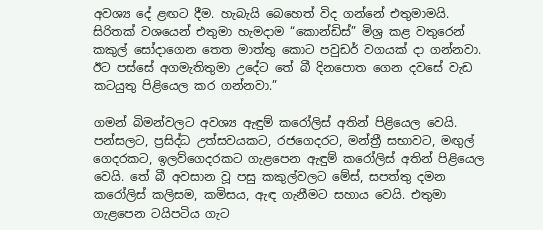අවශ්‍ය දේ ළඟට දීම. හැබැයි බෙහෙත් විද ගන්නේ එතුමාමයි. සිරිතක් වශයෙන් එතුමා හැමදාම “කොන්ඩිස්” මිශ්‍ර කළ වතුරෙන් කකුල් සෝදාගෙන තෙත මාත්තු කොට පවුඩර් වගයක් දා ගන්නවා. ඊට පස්සේ අගමැතිතුමා උදේට තේ බී දිනපොත ගෙන දවසේ වැඩ කටයුතු පිළියෙල කර ගන්නවා.”

ගමන් බිමන්වලට අවශ්‍ය ඇඳුම් කරෝලිස් අතින් පිළියෙල වෙයි. පන්සලට, ප්‍රසිද්ධ උත්සවයකට, රජගෙදරට, මන්ත්‍රී සභාවට, මඟුල් ගෙදරකට, ඉලව්ගෙදරකට ගැළපෙන ඇඳුම් කරෝලිස් අතින් පිළියෙල වෙයි. තේ බී අවසාන වූ පසු කකුල්වලට මේස්, සපත්තු දමන කරෝලිස් කලිසම, කමිසය, ඇඳ ගැනීමට සහාය වෙයි. එතුමා ගැළපෙන ටයිපටිය ගැට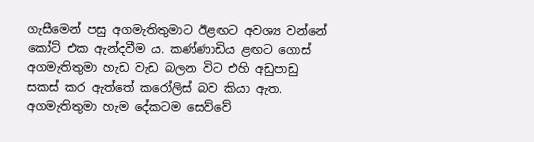ගැසීමෙන් පසු අගමැතිතුමාට ඊළඟට අවශ්‍ය වන්නේ කෝට් එක ඇන්දවීම ය. කණ්ණාඩිය ළඟට ගොස් අගමැතිතුමා හැඩ වැඩ බලන විට එහි අඩුපාඩු සකස් කර ඇත්තේ කරෝලිස් බව කියා ඇත. අගමැතිතුමා හැම දේකටම සෙව්වේ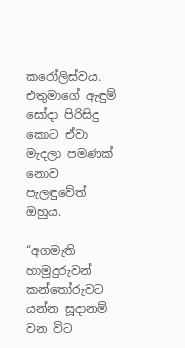කරෝලිස්වය. එතුමාගේ ඇඳුම් සෝදා පිරිසිදු කොට ඒවා මැදලා පමණක් නොව පැලඳුවේත් ඔහුය.

“අගමැති හාමුදුරුවන් කන්තෝරුවට යන්න සූදානම් වන විට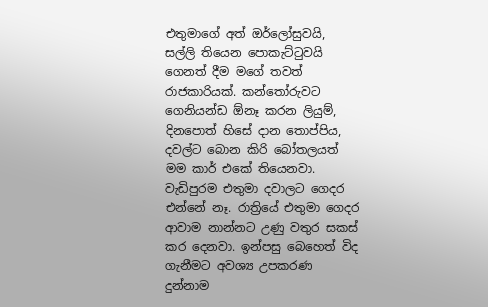එතුමාගේ අත් ඔර්ලෝසුවයි, සල්ලි තියෙන පොකැට්ටුවයි ගෙනත් දීම මගේ තවත් රාජකාරියක්. කන්තෝරුවට ගෙනියන්ඩ ඕනෑ කරන ලියුම්, දිනපොත් හිසේ දාන තොප්පිය, දවල්ට බොන කිරි ‍බෝතලයත් මම කාර් එකේ තියෙනවා. වැඩිපුරම එතුමා දවාලට ගෙදර එන්නේ නෑ. රාත්‍රියේ එතුමා ගෙදර ආවාම නාන්නට උණු වතුර සකස් කර දෙනවා. ඉන්පසු බෙහෙත් විද ගැනීමට අවශ්‍ය උපකරණ දුන්නාම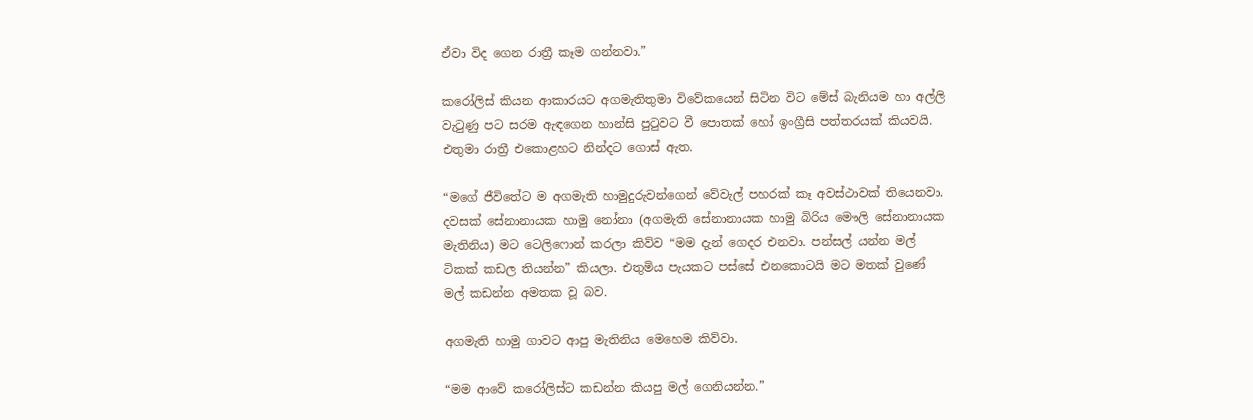ඒවා විද ගෙන රාත්‍රී කෑම ගන්නවා.”

කරෝලිස් කියන ආකාරයට අගමැතිතුමා විවේකයෙන් සිටින විට මේස් බැනියම හා අල්ලි වැටුණු පට සරම ඇඳගෙන හාන්සි පුටුවට වී පොතක් හෝ ඉංග්‍රීසි පත්තරයක් කියවයි. එතුමා රාත්‍රී එකොළහට නින්දට ගොස් ඇත.

“මගේ ජීවිතේට ම අගමැති හාමුදුරුවන්ගෙන් වේවැල් පහරක් කෑ අවස්ථාවක් තියෙනවා. දවසක් සේනානායක හාමු නෝනා (අගමැති සේනානායක හාමු බිරිය මෞලි සේනානායක මැතිනිය) මට ටෙලිෆොන් කරලා කිව්ව “මම දැන් ගෙදර එනවා. පන්සල් යන්න මල් ටිකක් කඩල තියන්න” කියලා. එතුමිය පැයකට පස්සේ එනකොටයි මට මතක් වුණේ මල් කඩන්න අමතක වූ බව.

අගමැති හාමු ගාවට ආපු මැතිනිය මෙහෙම කිව්වා.

“මම ආවේ කරෝලිස්ට කඩන්න කියපු මල් ගෙනියන්න.”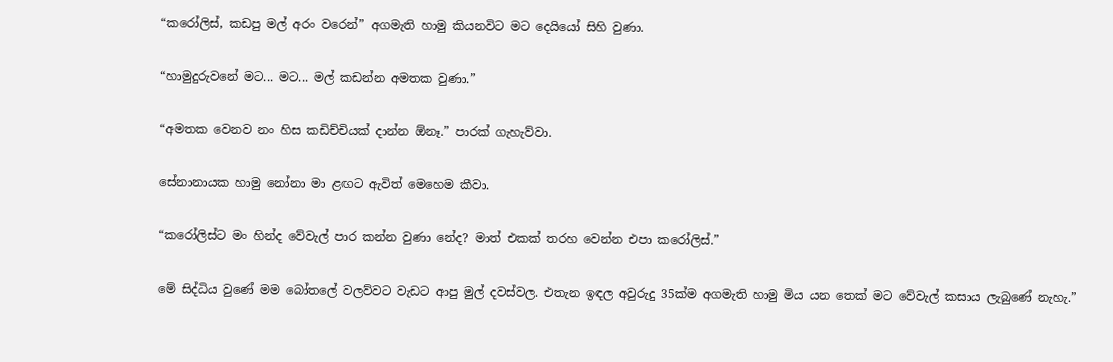“කරෝලිස්, කඩපු මල් අරං වරෙන්” අගමැති හාමු කියනවිට මට දෙයියෝ සිහි වුණා.

“හාමුදුරුවනේ මට... මට... මල් කඩන්න අමතක වුණා.”

“අමතක වෙනව නං හිස කඩිච්චියක් දාන්න ඕනෑ.” පාරක් ගැහැව්වා.

සේනානායක හාමු නෝනා මා ළඟට ඇවිත් මෙහෙම කීවා.

“කරෝලිස්ට මං හින්ද වේවැල් පාර කන්න වුණා නේද? මාත් එකක් තරහ වෙන්න එපා කරෝලිස්.”

මේ සිද්ධිය වුණේ මම බෝතලේ වලව්වට වැඩට ආපු මුල් දවස්වල. එතැන ඉඳල අවුරුදු 35ක්ම අගමැති හාමු මිය යන තෙක් මට වේවැල් කසාය ලැබුණේ නැහැ.”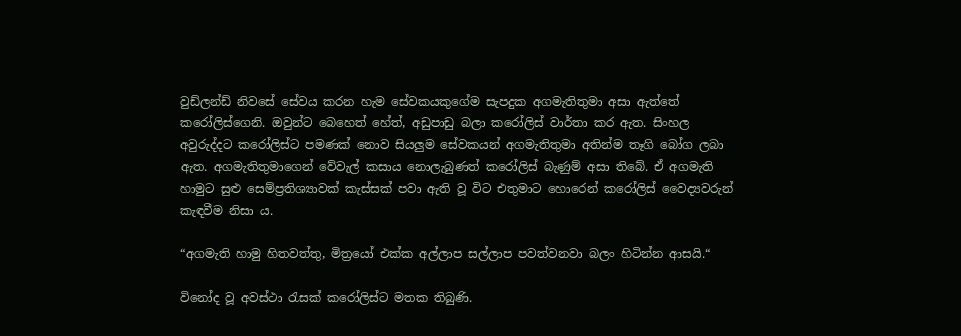වුඩ්ලන්ඩ් නිවසේ සේවය කරන හැම සේවකයකුගේම සැපදුක අගමැතිතුමා අසා ඇත්තේ කරෝලිස්ගෙනි. ඔවුන්ට බෙහෙත් හේත්, අඩුපාඩු බලා කරෝලිස් වාර්තා කර ඇත. සිංහල අවුරුද්දට කරෝලිස්ට පමණක් නොව සියලුම සේවකයන් අගමැතිතුමා අතින්ම තෑගි බෝග ලබා ඇත. අගමැතිතුමාගෙන් වේවැල් කසාය නොලැබුණත් කරෝලිස් බැණුම් අසා තිබේ. ඒ අගමැති හාමුට සුළු සෙම්ප්‍රතිශ්‍යාවක් කැස්සක් පවා ඇති වූ විට එතුමාට හොරෙන් කරෝලිස් වෛද්‍යවරුන් කැඳවීම නිසා ය.

“අගමැති හාමු හිතවත්තු, මිත්‍රයෝ එක්ක අල්ලාප සල්ලාප පවත්වනවා බලං හිටින්න ආසයි.“

විනෝද වූ අවස්ථා රැසක් කරෝලිස්ට මතක තිබුණි.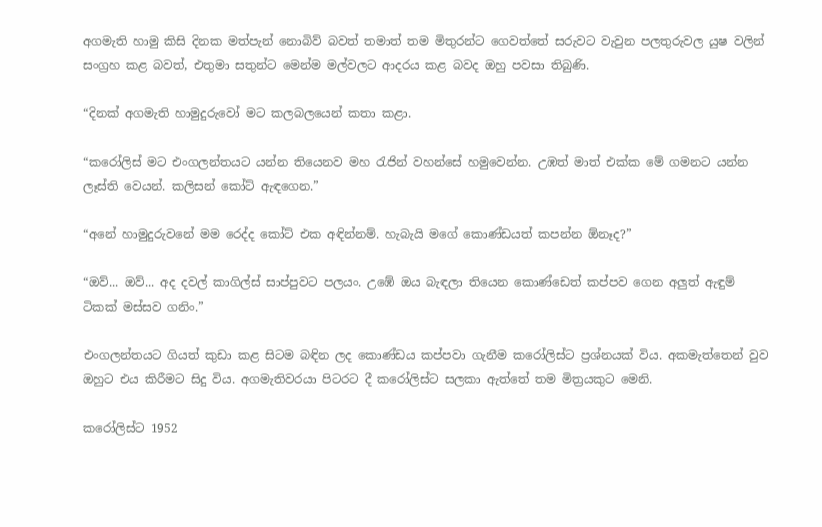අගමැති හාමු කිසි දිනක මත්පැන් නොබිව් බවත් තමාත් තම මිතුරන්ට ගෙවත්තේ සරුවට වැවුන පලතුරුවල යුෂ වලින් සංග්‍රහ කළ බවත්, එතුමා සතුන්ට මෙන්ම මල්වලට ආදරය කළ බවද ඔහු පවසා තිබුණි.

“දිනක් අගමැති හාමුදුරුවෝ මට කලබලයෙන් කතා කළා.

“කරෝලිස් මට එංගලන්තයට යන්න තියෙනව මහ රැජින් වහන්සේ හමුවෙන්න. උඹත් මාත් එක්ක මේ ගමනට යන්න ලෑස්ති වෙයන්. කලිසන් කෝට් ඇඳගෙන.”

“අනේ හාමුදුරුවනේ මම රෙද්ද කෝට් එක අඳින්නම්. හැබැයි මගේ කොණ්ඩයත් කපන්න ඕනෑද?”

“ඔව්... ඔව්... අද දවල් කාගිල්ස් සාප්පුවට පලයං. උඹේ ඔය බැඳලා තියෙන කොණ්ඩෙත් කප්පව ගෙන අලුත් ඇඳුම් ටිකක් මස්සව ගනිං.”

එංගලන්තයට ගියත් කුඩා කළ සිටම බඳින ලද කොණ්ඩය කප්පවා ගැනීම කරෝලිස්ට ප්‍රශ්නයක් විය. අකමැත්තෙන් වුව ඔහුට එය කිරීමට සිදු විය. අගමැතිවරයා පිටරට දී කරෝලිස්ට සලකා ඇත්තේ තම මිත්‍රයකුට මෙනි.

කරෝලිස්ට 1952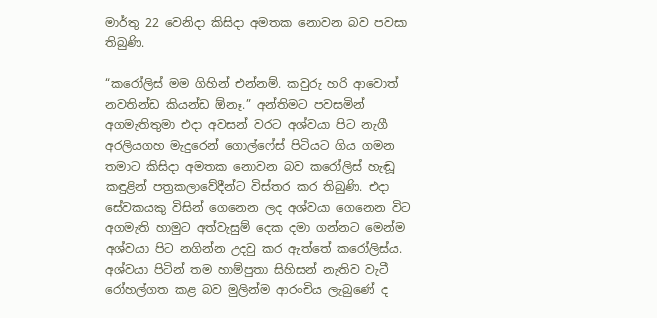මාර්තු 22 වෙනිදා කිසිදා අමතක නොවන බව පවසා තිබුණි.

“කරෝලිස් මම ගිහින් එන්නම්. කවුරු හරි ආවොත් නවතින්ඩ කියන්ඩ ඕනෑ.” අන්තිමට පවසමින් අගමැතිතුමා එදා අවසන් වරට අශ්වයා පිට නැගී අරලියගහ මැදුරෙන් ගොල්ෆේස් පිටියට ගිය ගමන තමාට කිසිදා අමතක නොවන බව ක‍රෝලිස් හැඬූ කඳුළින් පත්‍රකලාවේදීන්ට විස්තර කර තිබුණි. එදා සේවකයකු විසින් ගෙනෙන ලද අශ්වයා ගෙනෙන විට අගමැති හාමුට අත්වැසුම් දෙක දමා ගන්නට මෙන්ම අශ්වයා පිට නගින්න උදවු කර ඇත්තේ කරෝලිස්ය. අශ්වයා පිටින් තම හාම්පුතා සිහිසන් නැතිව වැටී රෝහල්ගත කළ බව මුලින්ම ආරංචිය ලැබුණේ ද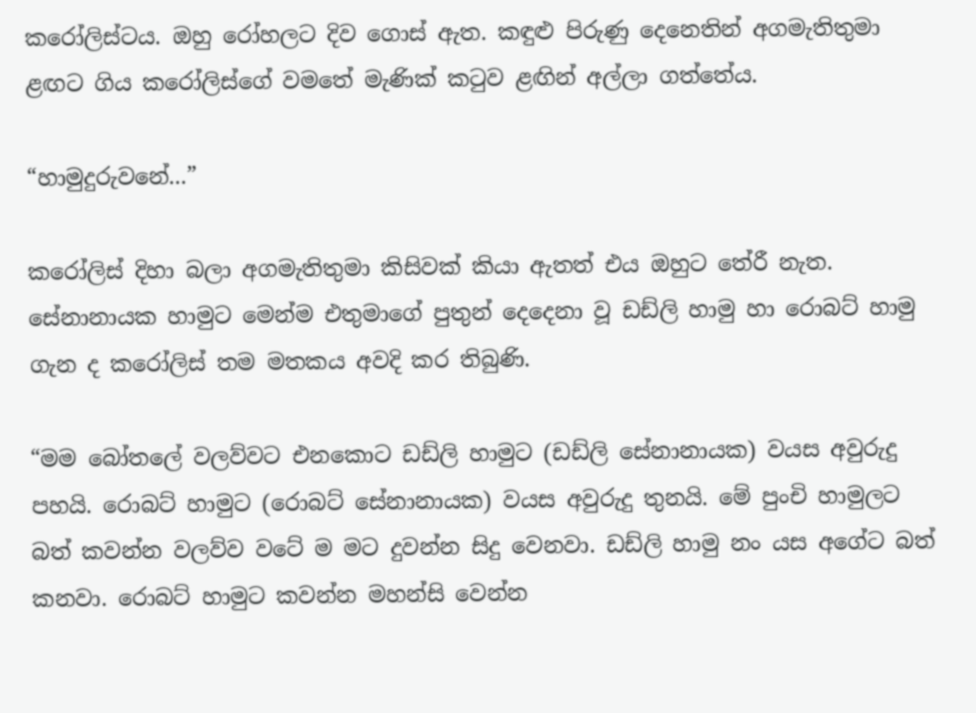කරෝලිස්ටය. ඔහු රෝහලට දිව ගොස් ඇත. කඳුළු පිරුණු දෙනෙතින් අගමැතිතුමා ළඟට ගිය කරෝලිස්ගේ වමතේ මැණික් කටුව ළඟින් අල්ලා ගත්තේය.

“හාමුදුරුවනේ...”

කරෝලිස් දිහා බලා අගමැතිතුමා කිසිවක් කියා ඇතත් එය ඔහුට තේරී නැත. සේනානායක හාමුට මෙන්ම එතුමාගේ පුතුන් දෙදෙනා වූ ඩඩ්ලි හාමු හා රොබට් හාමු ගැන ද කරෝලිස් තම මතකය අවදි කර තිබුණි.

“මම බෝතලේ වලව්වට එනකොට ඩඩ්ලි හාමුට (ඩඩ්ලි සේනානායක) වයස අවුරුදු පහයි. රොබට් හාමුට (රොබට් සේනානායක) වයස අවුරුදු තුනයි. මේ පුංචි හාමුලට බත් කවන්න වලව්ව වටේ ම මට දුවන්න සිදු වෙනවා. ඩඩ්ලි හාමු නං යස අගේට බත් කනවා. රොබට් හාමුට කවන්න මහන්සි වෙන්න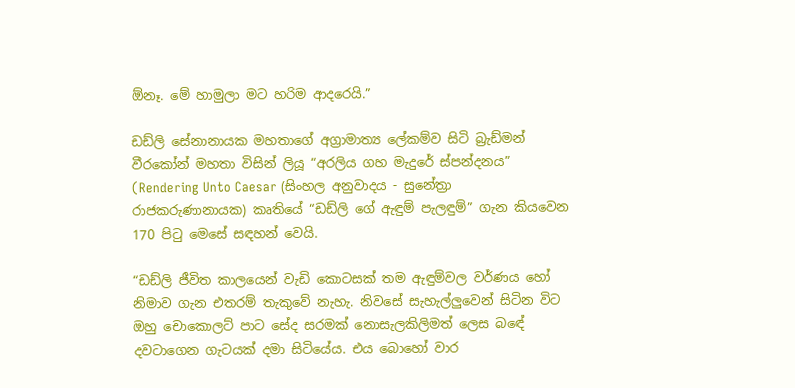ඕනෑ. මේ හාමුලා මට හරිම ආදරෙයි.”

ඩඩ්ලි සේනානායක මහතාගේ අග්‍රාමාත්‍ය ලේකම්ව සිටි බ්‍රැඩ්මන් වීරකෝන් මහතා විසින් ලියූ “අරලිය ගහ මැදුරේ ස්පන්දනය” (Rendering Unto Caesar (සිංහල අනුවාදය - සුනේත්‍රා රාජකරුණානායක) කෘතියේ “ඩඩ්ලි ‍ගේ ඇඳුම් පැලඳුම්” ගැන කියවෙන 170 පිටු මෙසේ සඳහන් වෙයි.

“ඩඩ්ලි ජීවිත කාලයෙන් වැඩි කොටසක් තම ඇඳුම්වල වර්ණය හෝ නිමාව ගැන එතරම් තැකුවේ නැහැ. නිවසේ සැහැල්ලුවෙන් සිටින විට ඔහු චොකොලට් පාට සේද සරමක් නොසැලකිලිමත් ලෙස බඳේ දවටාගෙන ගැටයක් දමා සිටියේය. එය බොහෝ වාර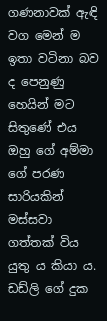ගණනාවක් ඇඳි වග මෙන් ම ඉතා වටිනා බව ද පෙනුණු හෙයින් මට සිතුණේ එය ඔහු ගේ අම්මා ගේ පරණ සාරියකින් මස්සවා ගත්තක් විය යුතු ය කියා ය. ඩඩ්ලි ගේ දුක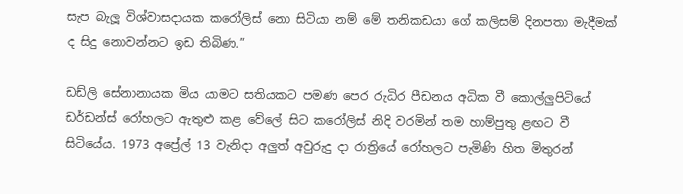සැප බැලූ විශ්වාසදායක කරෝලිස් නො සිටියා නම් මේ තනිකඩයා ගේ කලිසම් දිනපතා මැදීමක් ද සිදු නොවන්නට ඉඩ තිබිණ.”

ඩඩ්ලි සේනානායක මිය යාමට සතියකට පමණ පෙර රුධිර පීඩනය අධික වී කොල්ලුපිටියේ ඩර්ඩන්ස් රෝහලට ඇතුළු කළ වේලේ සිට කරෝලිස් නිදි වරමින් තම හාම්පුතු ළඟට වී සිටියේය. 1973 අප්‍රේල් 13 වැනිදා අලුත් අවුරුදු දා රාත්‍රියේ රෝහලට පැමිණි හිත මිතුරන්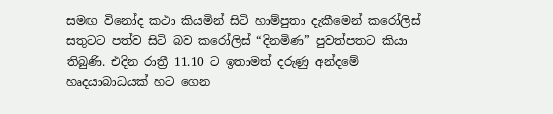සමඟ විනෝද කථා කියමින් සිටි හාම්පුතා දැකීමෙන් කරෝලිස් සතුටට පත්ව සිටි බව කරෝලිස් “දිනමිණ” පුවත්පතට කියා තිබුණි. එදින රාත්‍රී 11.10 ට ඉතාමත් දරුණු අන්දමේ හෘදයාබාධයක් හට ගෙන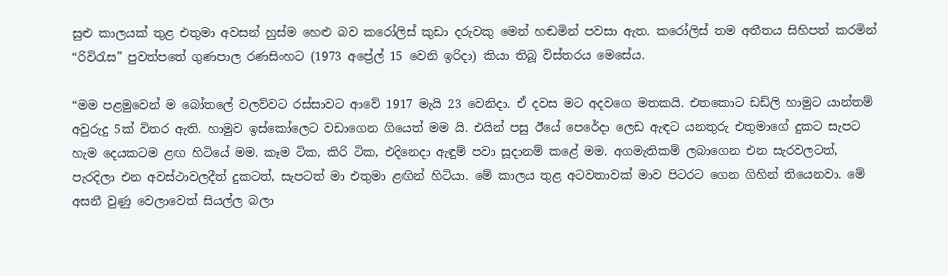සුළු කාලයක් තුළ එතුමා අවසන් හුස්ම හෙළු බව කරෝලිස් කුඩා දරුවකු මෙන් හඬමින් පවසා ඇත. කරෝලිස් තම අතීතය සිහිපත් කරමින් “රිවිරැස” පුවත්පතේ ගුණපාල රණසිංහට (1973 අප්‍රේල් 15 වෙනි ඉරිදා) කියා තිබූ විස්තරය මෙසේය.

“මම පළමුවෙන් ම බෝතලේ වලව්වට රස්සාවට ආවේ 1917 මැයි 23 වෙනිදා. ඒ දවස මට අදවගෙ මතකයි. එතකොට ඩඩ්ලි හාමුට යාන්තම් අවුරුදු 5ක් විතර ඇති. හාමුව ඉස්කෝලෙට වඩාගෙන ගියෙත් මම යි. එයින් පසු ඊයේ පෙරේදා ලෙඩ ඇඳට යනතුරු එතුමාගේ දුකට සැපට හැම දෙයකටම ළඟ හිටියේ මම. කෑම ටික, කිරි ටික, එදිනෙදා ඇඳුම් පවා සූදානම් කළේ මම. අගමැතිකම් ලබාගෙන එන සැරවලටත්, පැරදිලා එන අවස්ථාවලදීත් දුකටත්, සැපටත් මා එතුමා ළඟින් හිටියා. මේ කාලය තුළ අටවතාවක් මාව පිටරට ගෙන ගිහින් තියෙනවා. මේ අසනී වුණු වෙලාවෙත් සියල්ල බලා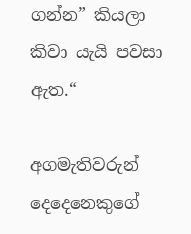ගන්න” කියලා කිවා යැයි පවසා ඇත.“

අගමැතිවරුන් දෙදෙනෙකුගේ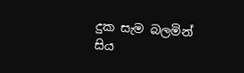දුක සැම බලමින් සිය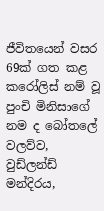ජීවිතයෙන් වසර 69ක් ගත කළ කරෝලිස් නම් වූ පුංචි මිනිසාගේ නම ද බෝතලේ වලව්ව, වුඩ්ලන්ඩ් මන්දිරය,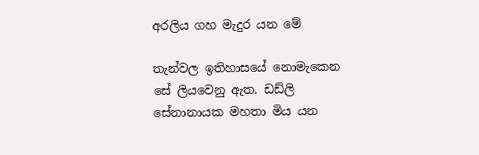අරලිය ගහ මැදුර යන මේ

තැන්වල ඉතිහාසයේ නොමැකෙන සේ ලියවෙනු ඇත. ඩඩ්ලි සේනානායක මහතා මිය යන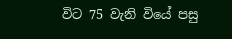විට 75 වැනි වියේ පසු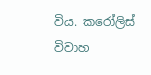විය. කරෝලිස් විවාහ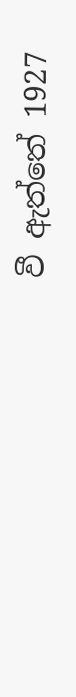වී ඇත්තේ 1927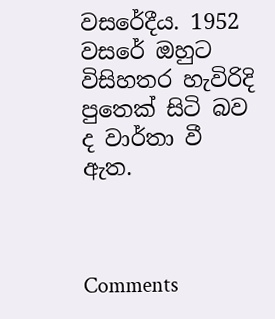වසරේදීය. 1952 වසරේ ඔහුට විසිහතර හැවිරිදි පුතෙක් සිටි බව ද වාර්තා වී ඇත.



Comments